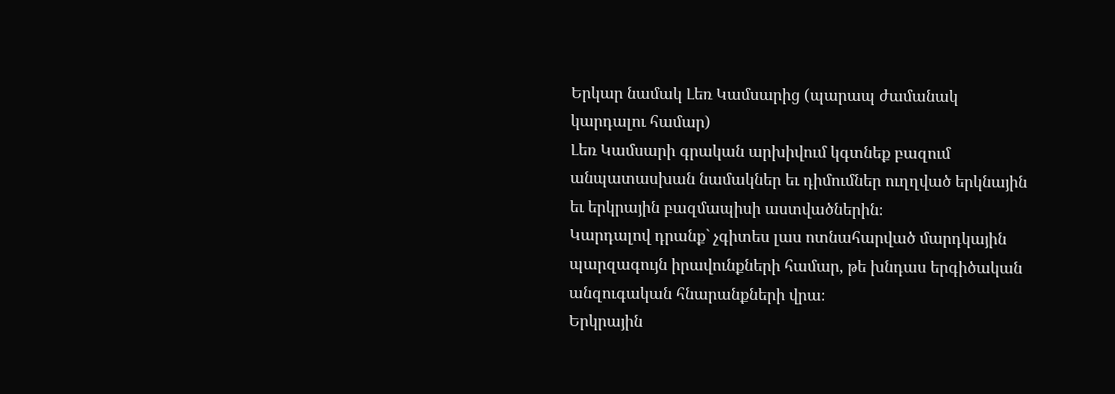Երկար նամակ Լեռ Կամսարից (պարապ ժամանակ կարդալու համար)
Լեռ Կամսարի գրական արխիվում կգտնեք բազում անպատասխան նամակներ եւ դիմումներ ուղղված երկնային եւ երկրային բազմապիսի աստվածներին։
Կարդալով դրանք` չգիտես լաս ոտնահարված մարդկային պարզագույն իրավունքների համար, թե խնդաս երգիծական անզուգական հնարանքների վրա։
Երկրային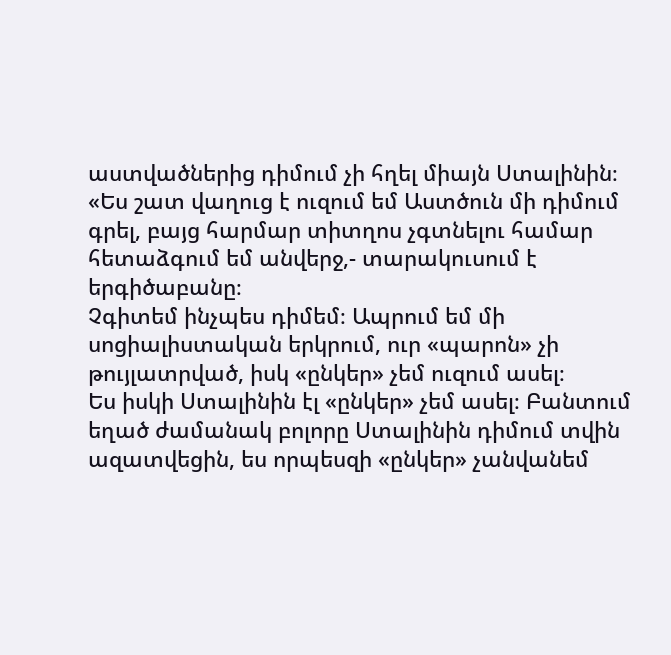աստվածներից դիմում չի հղել միայն Ստալինին։
«Ես շատ վաղուց է ուզում եմ Աստծուն մի դիմում գրել, բայց հարմար տիտղոս չգտնելու համար հետաձգում եմ անվերջ,- տարակուսում է երգիծաբանը։
Չգիտեմ ինչպես դիմեմ։ Ապրում եմ մի սոցիալիստական երկրում, ուր «պարոն» չի թույլատրված, իսկ «ընկեր» չեմ ուզում ասել։
Ես իսկի Ստալինին էլ «ընկեր» չեմ ասել։ Բանտում եղած ժամանակ բոլորը Ստալինին դիմում տվին ազատվեցին, ես որպեսզի «ընկեր» չանվանեմ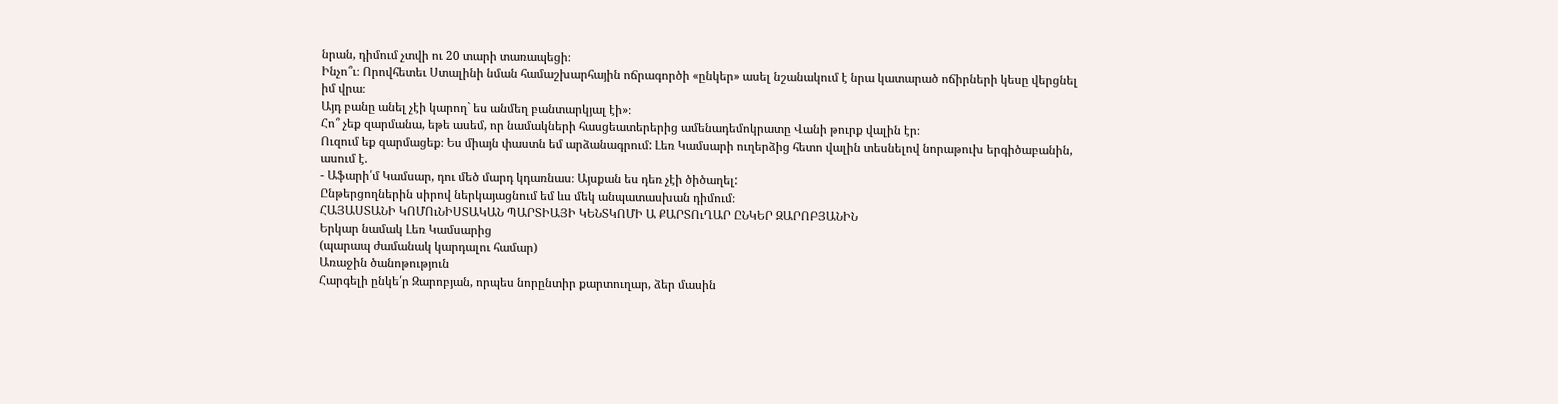նրան, դիմում չտվի ու 20 տարի տառապեցի։
Ինչո՞ւ։ Որովհետեւ Ստալինի նման համաշխարհային ոճրագործի «ընկեր» ասել նշանակում է նրա կատարած ոճիրների կեսը վերցնել իմ վրա։
Այդ բանը անել չէի կարող` ես անմեղ բանտարկյալ էի»։
Հո՞ չեք զարմանա, եթե ասեմ, որ նամակների հասցեատերերից ամենադեմոկրատը Վանի թուրք վալին էր։
Ուզում եք զարմացեք։ Ես միայն փաստն եմ արձանագրում: Լեռ Կամսարի ուղերձից հետո վալին տեսնելով նորաթուխ երգիծաբանին, ասում է.
- Աֆարի՛մ Կամսար, դու մեծ մարդ կդառնաս։ Այսքան ես դեռ չէի ծիծաղել:
Ընթերցողներին սիրով ներկայացնում եմ ևս մեկ անպատասխան դիմում։
ՀԱՅԱՍՏԱՆԻ ԿՈՄՈւՆԻՍՏԱԿԱՆ ՊԱՐՏԻԱՅԻ ԿԵՆՏԿՈՄԻ Ա ՔԱՐՏՈւՂԱՐ ԸՆԿԵՐ ԶԱՐՈԲՅԱՆԻՆ
Երկար նամակ Լեռ Կամսարից
(պարապ ժամանակ կարդալու համար)
Առաջին ծանոթություն
Հարգելի ընկե՛ր Զարոբյան, որպես նորընտիր քարտուղար, ձեր մասին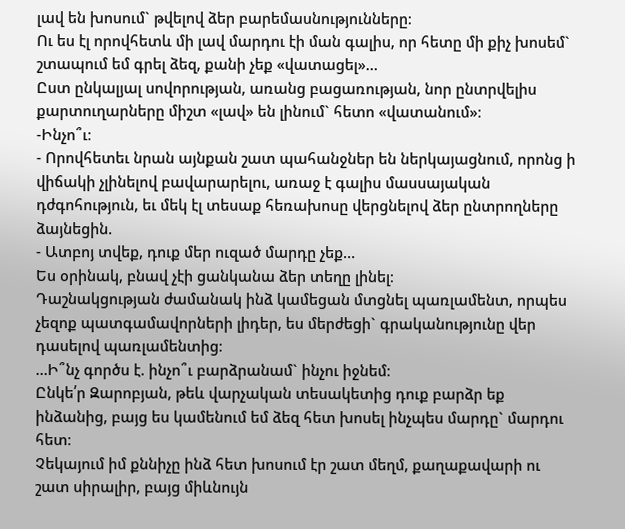լավ են խոսում` թվելով ձեր բարեմասնությունները։
Ու ես էլ որովհետև մի լավ մարդու էի ման գալիս, որ հետը մի քիչ խոսեմ` շտապում եմ գրել ձեզ, քանի չեք «վատացել»…
Ըստ ընկալյալ սովորության, առանց բացառության, նոր ընտրվելիս քարտուղարները միշտ «լավ» են լինում` հետո «վատանում»։
-Ինչո՞ւ։
- Որովհետեւ նրան այնքան շատ պահանջներ են ներկայացնում, որոնց ի վիճակի չլինելով բավարարելու, առաջ է գալիս մասսայական դժգոհություն, եւ մեկ էլ տեսաք հեռախոսը վերցնելով ձեր ընտրողները ձայնեցին.
- Ատբոյ տվեք, դուք մեր ուզած մարդը չեք…
Ես օրինակ, բնավ չէի ցանկանա ձեր տեղը լինել։
Դաշնակցության ժամանակ ինձ կամեցան մտցնել պառլամենտ, որպես չեզոք պատգամավորների լիդեր, ես մերժեցի` գրականությունը վեր դասելով պառլամենտից։
…Ի՞նչ գործս է. ինչո՞ւ բարձրանամ` ինչու իջնեմ։
Ընկե՛ր Զարոբյան, թեև վարչական տեսակետից դուք բարձր եք ինձանից, բայց ես կամենում եմ ձեզ հետ խոսել ինչպես մարդը` մարդու հետ։
Չեկայում իմ քննիչը ինձ հետ խոսում էր շատ մեղմ, քաղաքավարի ու շատ սիրալիր, բայց միևնույն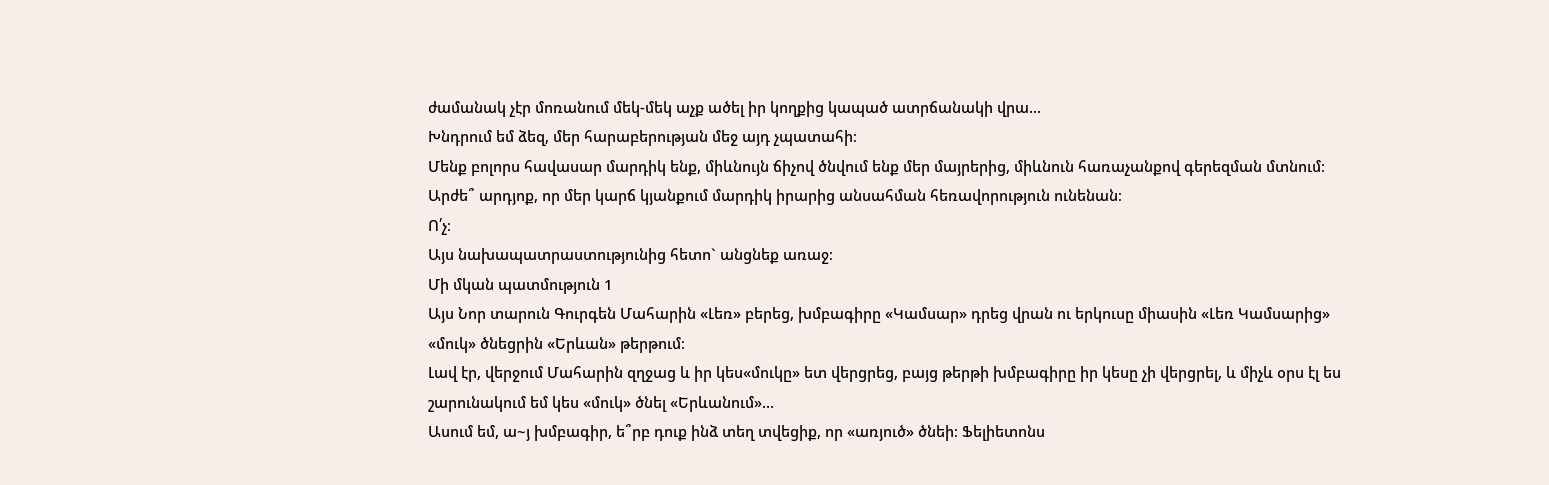ժամանակ չէր մոռանում մեկ-մեկ աչք ածել իր կողքից կապած ատրճանակի վրա…
Խնդրում եմ ձեզ, մեր հարաբերության մեջ այդ չպատահի։
Մենք բոլորս հավասար մարդիկ ենք, միևնույն ճիչով ծնվում ենք մեր մայրերից, միևնուն հառաչանքով գերեզման մտնում։ Արժե՞ արդյոք, որ մեր կարճ կյանքում մարդիկ իրարից անսահման հեռավորություն ունենան։
Ո՛չ։
Այս նախապատրաստությունից հետո` անցնեք առաջ։
Մի մկան պատմություն 1
Այս Նոր տարուն Գուրգեն Մահարին «Լեռ» բերեց, խմբագիրը «Կամսար» դրեց վրան ու երկուսը միասին «Լեռ Կամսարից» «մուկ» ծնեցրին «Երևան» թերթում։
Լավ էր, վերջում Մահարին զղջաց և իր կես«մուկը» ետ վերցրեց, բայց թերթի խմբագիրը իր կեսը չի վերցրել, և միչև օրս էլ ես շարունակում եմ կես «մուկ» ծնել «Երևանում»…
Ասում եմ, ա~յ խմբագիր, ե՞րբ դուք ինձ տեղ տվեցիք, որ «առյուծ» ծնեի։ Ֆելիետոնս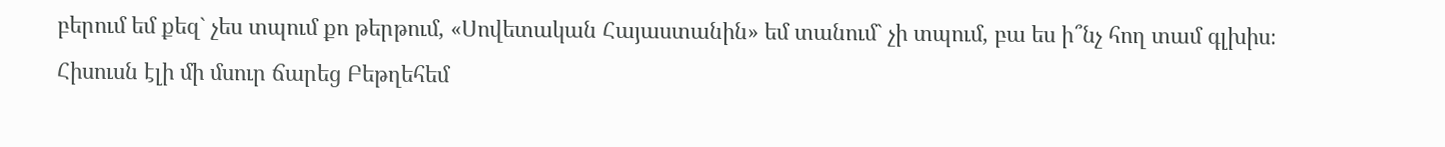բերում եմ քեզ` չես տպում քո թերթում, «Սովետական Հայաստանին» եմ տանում` չի տպում, բա ես ի՞նչ հող տամ գլխիս։
Հիսուսն էլի մի մսուր ճարեց Բեթղեհեմ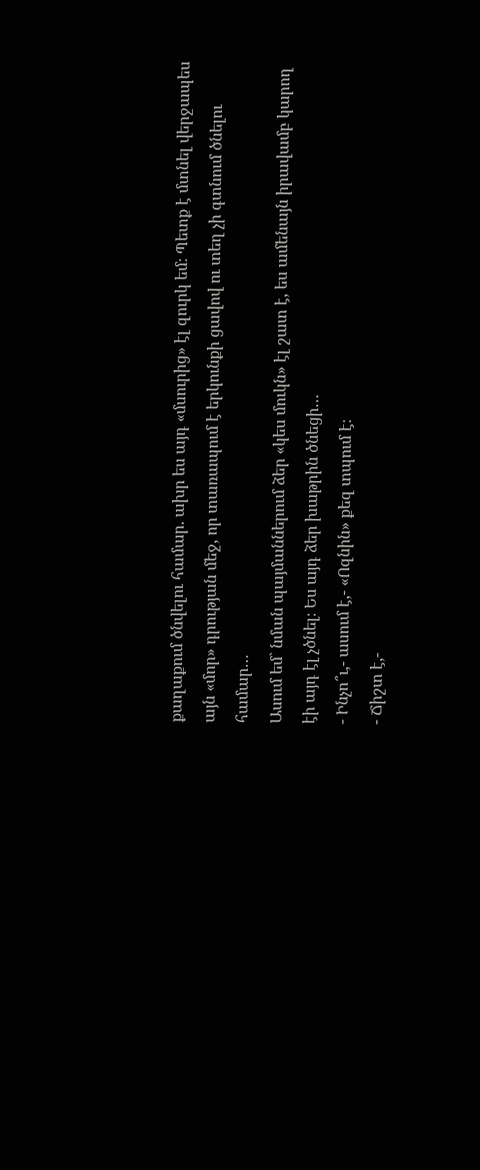քաղաքում ծնվելու համար. ախր ես այդ «մսուրից» էլ զուրկ եմ։ Պետք է մտնել վերջապես այն «մոր» դրության մեջ, որ տառապում է երկունքի ցավով ու տեղ չի գտնում ծնելու համար…
Ասում եմ` նման պայմաններում ձեր «կես մուկն» էլ շատ է, ես ամենայն իրավամբ կարող էի այդ էլ չծնել։ Ես այդ ձեր խաթրին ծնեցի…
- Ինչո՞ւ,- ասում է,- «Ոզնին» քեզ տպում է։
- Ճիշտ է,-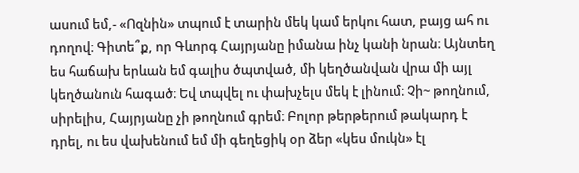ասում եմ,- «Ոզնին» տպում է տարին մեկ կամ երկու հատ, բայց ահ ու դողով։ Գիտե՞ք, որ Գևորգ Հայրյանը իմանա ինչ կանի նրան։ Այնտեղ ես հաճախ երևան եմ գալիս ծպտված, մի կեղծանվան վրա մի այլ կեղծանուն հագած։ Եվ տպվել ու փախչելս մեկ է լինում։ Չի~ թողնում, սիրելիս, Հայրյանը չի թողնում գրեմ։ Բոլոր թերթերում թակարդ է դրել, ու ես վախենում եմ մի գեղեցիկ օր ձեր «կես մուկն» էլ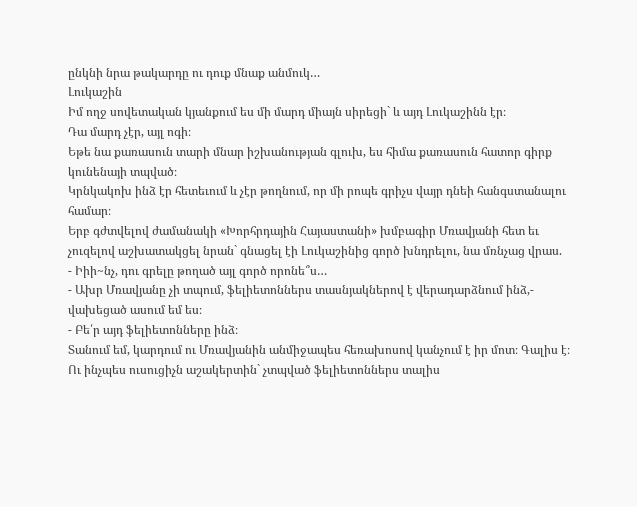ընկնի նրա թակարդը ու դուք մնաք անմուկ…
Լուկաշին
Իմ ողջ սովետական կյանքում ես մի մարդ միայն սիրեցի` և այդ Լուկաշինն էր։
Դա մարդ չէր, այլ ոգի։
Եթե նա քառասուն տարի մնար իշխանության գլուխ, ես հիմա քառասուն հատոր գիրք կունենայի տպված։
Կրնկակոխ ինձ էր հետեւում և չէր թողնում, որ մի րոպե գրիչս վայր դնեի հանգստանալու համար։
Երբ գժտվելով ժամանակի «Խորհրդային Հայաստանի» խմբագիր Մռավյանի հետ եւ չուզելով աշխատակցել նրան` գնացել էի Լուկաշինից գործ խնդրելու, նա մռնչաց վրաս.
- Իիի~նչ, դու գրելը թողած այլ գործ որոնե՞ս…
- Ախր Մռավյանը չի տպում, ֆելիետոններս տասնյակներով է վերադարձնում ինձ,- վախեցած ասում եմ ես։
- Բե՛ր այդ ֆելիետոնները ինձ։
Տանում եմ, կարդում ու Մռավյանին անմիջապես հեռախոսով կանչում է իր մոտ։ Գալիս է։ Ու ինչպես ուսուցիչն աշակերտին` չտպված ֆելիետոններս տալիս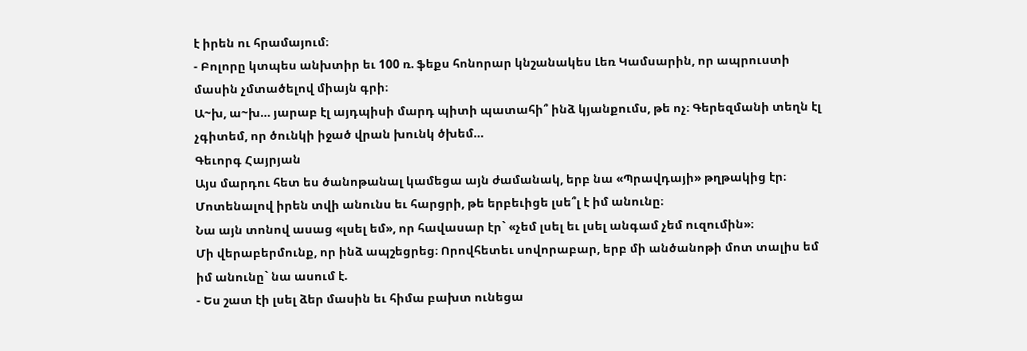է իրեն ու հրամայում։
- Բոլորը կտպես անխտիր եւ 100 ռ. ֆեքս հոնորար կնշանակես Լեռ Կամսարին, որ ապրուստի մասին չմտածելով միայն գրի։
Ա~խ, ա~խ… յարաբ էլ այդպիսի մարդ պիտի պատահի՞ ինձ կյանքումս, թե ոչ։ Գերեզմանի տեղն էլ չգիտեմ, որ ծունկի իջած վրան խունկ ծխեմ…
Գեւորգ Հայրյան
Այս մարդու հետ ես ծանոթանալ կամեցա այն ժամանակ, երբ նա «Պրավդայի» թղթակից էր։
Մոտենալով իրեն տվի անունս եւ հարցրի, թե երբեւիցե լսե՞լ է իմ անունը։
Նա այն տոնով ասաց «լսել եմ», որ հավասար էր` «չեմ լսել եւ լսել անգամ չեմ ուզումին»։
Մի վերաբերմունք, որ ինձ ապշեցրեց։ Որովհետեւ սովորաբար, երբ մի անծանոթի մոտ տալիս եմ իմ անունը` նա ասում է.
- Ես շատ էի լսել ձեր մասին եւ հիմա բախտ ունեցա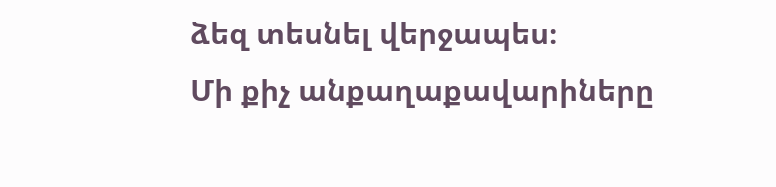ձեզ տեսնել վերջապես։
Մի քիչ անքաղաքավարիները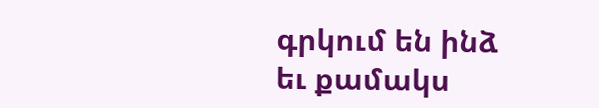գրկում են ինձ եւ քամակս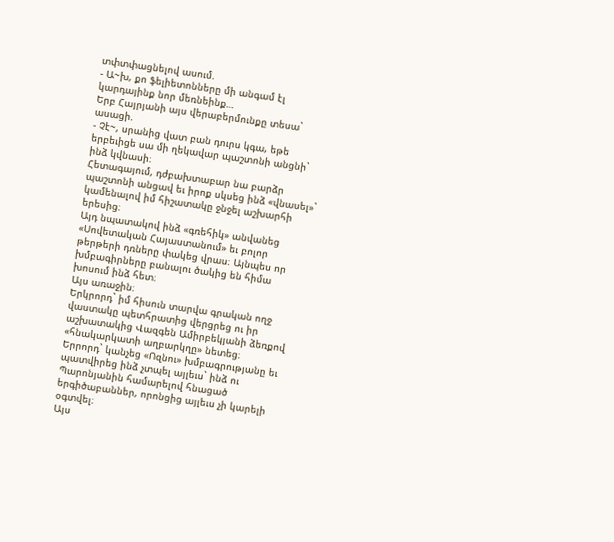տփտփացնելով ասում.
- Ա~խ, քո ֆելիետոնները մի անգամ էլ կարդայինք նոր մեռնեինք…
Երբ Հայրյանի այս վերաբերմունքը տեսա` ասացի.
- Չէ~, սրանից վատ բան դուրս կգա, եթե երբեւիցե սա մի ղեկավար պաշտոնի անցնի` ինձ կվնասի։
Հետագայում, դժբախտաբար նա բարձր պաշտոնի անցավ եւ իրոք սկսեց ինձ «վնասել»` կամենալով իմ հիշատակը ջնջել աշխարհի երեսից։
Այդ նպատակով ինձ «գռեհիկ» անվանեց «Սովետական Հայաստանում» եւ բոլոր թերթերի դռները փակեց վրաս։ Այնպես որ խմբագիրները բանալու ծակից են հիմա խոսում ինձ հետ։
Այս առաջին։
Երկրորդ` իմ հիսուն տարվա գրական ողջ վաստակը պետհրատից վերցրեց ու իր աշխատակից Վազգեն Ամիրբեկյանի ձեռքով «հնակարկատի աղբարկղը» նետեց։
Երրորդ` կանչեց «Ոզնու» խմբագրությանը եւ պատվիրեց ինձ չտպել այլեւս` ինձ ու Պարոնյանին համարելով հնացած երգիծաբաններ, որոնցից այլեւս չի կարելի օգտվել։
Այս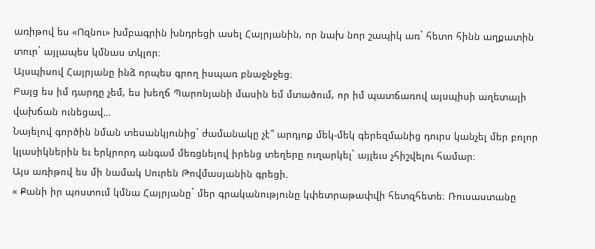առիթով ես «Ոզնու» խմբագրին խնդրեցի ասել Հայրյանին, որ նախ նոր շապիկ առ` հետո հինն աղքատին տուր` այլապես կմնաս տկլոր։
Այսպիսով Հայրյանը ինձ որպես գրող իսպառ բնաջնջեց։
Բայց ես իմ դարդը չեմ, ես խեղճ Պարոնյանի մասին եմ մտածում, որ իմ պատճառով այսպիսի աղետալի վախճան ունեցավ…
Նայելով գործին նման տեսանկյունից` ժամանակը չէ՞ արդյոք մեկ-մեկ գերեզմանից դուրս կանչել մեր բոլոր կլասիկներին եւ երկրորդ անգամ մեռցնելով իրենց տեղերը ուղարկել` այլեւս չհիշվելու համար։
Այս առիթով ես մի նամակ Սուրեն Թովմասյանին գրեցի.
« Քանի իր պոստում կմնա Հայրյանը` մեր գրականությունը կփետրաթափվի հետզհետե։ Ռուսաստանը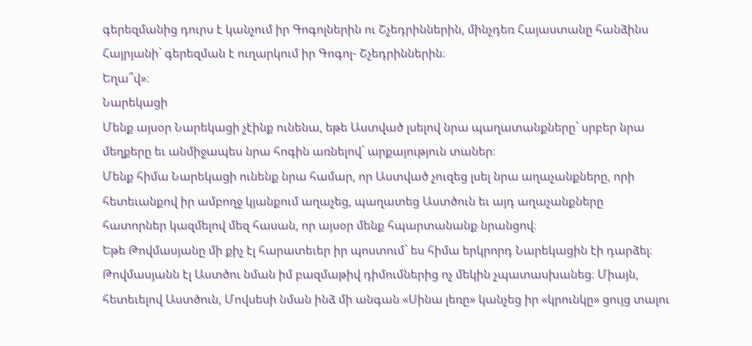գերեզմանից դուրս է կանչում իր Գոգոլներին ու Շչեդրիններին, մինչդեռ Հայաստանը հանձինս Հայրյանի` գերեզման է ուղարկում իր Գոգոլ- Շչեդրիններին։
Եղա՞վ»։
Նարեկացի
Մենք այսօր Նարեկացի չէինք ունենա, եթե Աստված լսելով նրա պաղատանքները` սրբեր նրա մեղքերը եւ անմիջապես նրա հոգին առնելով` արքայություն տաներ։
Մենք հիմա Նարեկացի ունենք նրա համար, որ Աստված չուզեց լսել նրա աղաչանքները, որի հետեւանքով իր ամբողջ կյանքում աղաչեց, պաղատեց Աստծուն եւ այդ աղաչանքները հատորներ կազմելով մեզ հասան, որ այսօր մենք հպարտանանք նրանցով։
Եթե Թովմասյանը մի քիչ էլ հարատեւեր իր պոստում` ես հիմա երկրորդ Նարեկացին էի դարձել։
Թովմասյանն էլ Աստծու նման իմ բազմաթիվ դիմումներից ոչ մեկին չպատասխանեց։ Միայն, հետեւելով Աստծուն, Մովսեսի նման ինձ մի անգան «Սինա լեռը» կանչեց իր «կրունկը» ցույց տալու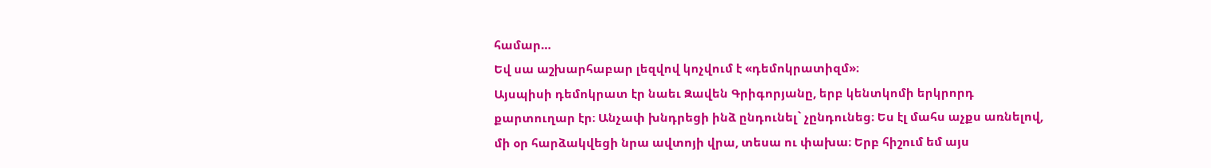համար…
Եվ սա աշխարհաբար լեզվով կոչվում է «դեմոկրատիզմ»։
Այսպիսի դեմոկրատ էր նաեւ Զավեն Գրիգորյանը, երբ կենտկոմի երկրորդ քարտուղար էր։ Անչափ խնդրեցի ինձ ընդունել` չընդունեց։ Ես էլ մահս աչքս առնելով, մի օր հարձակվեցի նրա ավտոյի վրա, տեսա ու փախա։ Երբ հիշում եմ այս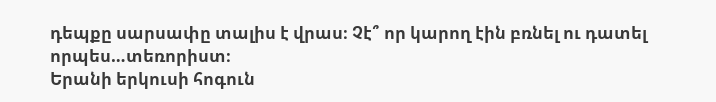դեպքը սարսափը տալիս է վրաս։ Չէ՞ որ կարող էին բռնել ու դատել որպես…տեռորիստ։
Երանի երկուսի հոգուն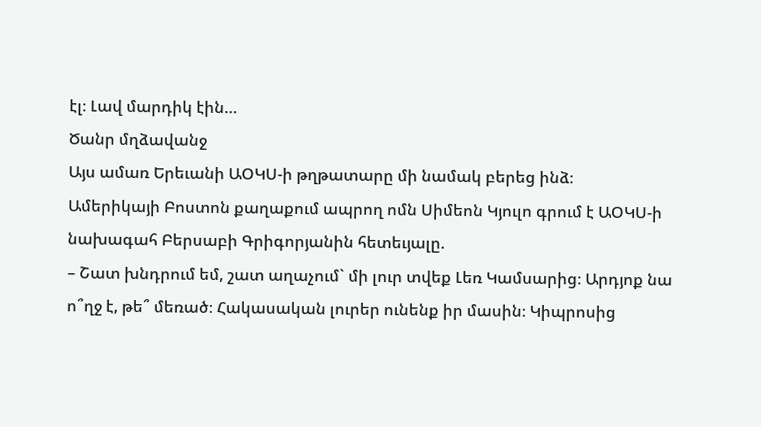էլ։ Լավ մարդիկ էին…
Ծանր մղձավանջ
Այս ամառ Երեւանի ԱՕԿՍ-ի թղթատարը մի նամակ բերեց ինձ։
Ամերիկայի Բոստոն քաղաքում ապրող ոմն Սիմեոն Կյուլո գրում է ԱՕԿՍ-ի նախագահ Բերսաբի Գրիգորյանին հետեւյալը.
– Շատ խնդրում եմ, շատ աղաչում` մի լուր տվեք Լեռ Կամսարից։ Արդյոք նա ո՞ղջ է, թե՞ մեռած։ Հակասական լուրեր ունենք իր մասին։ Կիպրոսից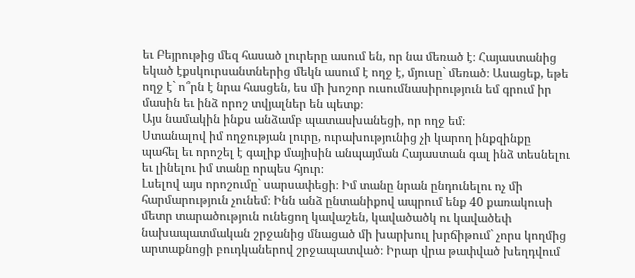եւ Բեյրութից մեզ հասած լուրերը ասում են, որ նա մեռած է։ Հայաստանից եկած էքսկուրսանտներից մեկն ասում է ողջ է, մյուսը` մեռած։ Ասացեք, եթե ողջ է` ո՞րն է նրա հասցեն, ես մի խոշոր ուսումնասիրություն եմ գրում իր մասին եւ ինձ որոշ տվյալներ են պետք։
Այս նամակին ինքս անձամբ պատասխանեցի, որ ողջ եմ։
Ստանալով իմ ողջության լուրը, ուրախությունից չի կարող ինքզինքը պահել եւ որոշել է գալիք մայիսին անպայման Հայաստան գալ ինձ տեսնելու եւ լինելու իմ տանը որպես հյուր։
Լսելով այս որոշումը` սարսափեցի։ Իմ տանը նրան ընդունելու ոչ մի հարմարություն չունեմ։ Ինն անձ ընտանիքով ապրում ենք 40 քառակուսի մետր տարածություն ունեցող կավաշեն, կավածածկ ու կավածեփ նախապատմական շրջանից մնացած մի խարխուլ խրճիթում` չորս կողմից արտաքնոցի բուդկաներով շրջապատված։ Իրար վրա թափված խեղդվում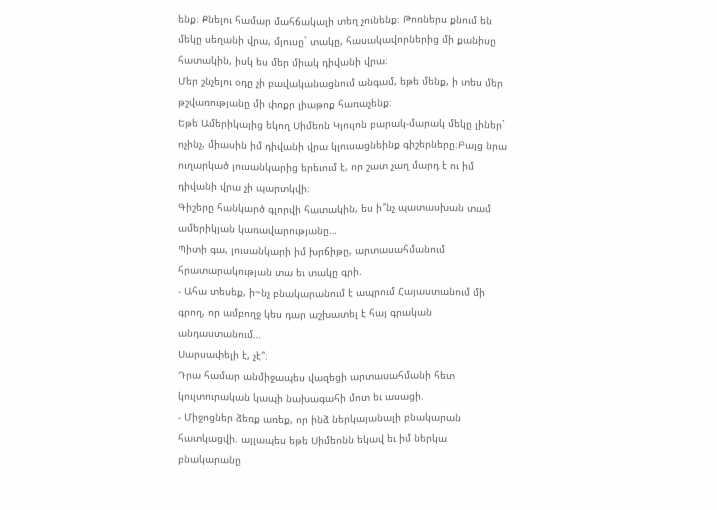ենք։ Քնելու համար մահճակալի տեղ չունենք։ Թոռներս քնում են մեկը սեղանի վրա, մյուսը` տակը, հասակավորներից մի քանիսը հատակին, իսկ ես մեր միակ դիվանի վրա։
Մեր շնչելու օդը չի բավականացնում անգամ, եթե մենք, ի տես մեր թշվառությանը մի փոքր լիաթոք հառաչենք։
Եթե Ամերիկայից եկող Սիմեոն Կյուլոն բարակ-մարակ մեկը լիներ` ոչինչ, միասին իմ դիվանի վրա կլուսացնեինք գիշերները։Բայց նրա ուղարկած լուսանկարից երեւում է, որ շատ չաղ մարդ է ու իմ դիվանի վրա չի պարտկվի։
Գիշերը հանկարծ գլորվի հատակին, ես ի՞նչ պատասխան տամ ամերիկյան կառավարությանը…
Պիտի գա, լուսանկարի իմ խրճիթը, արտասահմանում հրատարակության տա եւ տակը գրի.
- Ահա տեսեք, ի~նչ բնակարանում է ապրում Հայաստանում մի գրող, որ ամբողջ կես դար աշխատել է հայ գրական անդաստանում…
Սարսափելի է, չէ՞։
Դրա համար անմիջապես վազեցի արտասահմանի հետ կուլտուրական կապի նախագահի մոտ եւ ասացի.
- Միջոցներ ձեռք առեք, որ ինձ ներկայանալի բնակարան հատկացվի. այլապես եթե Սիմեոնն եկավ եւ իմ ներկա բնակարանը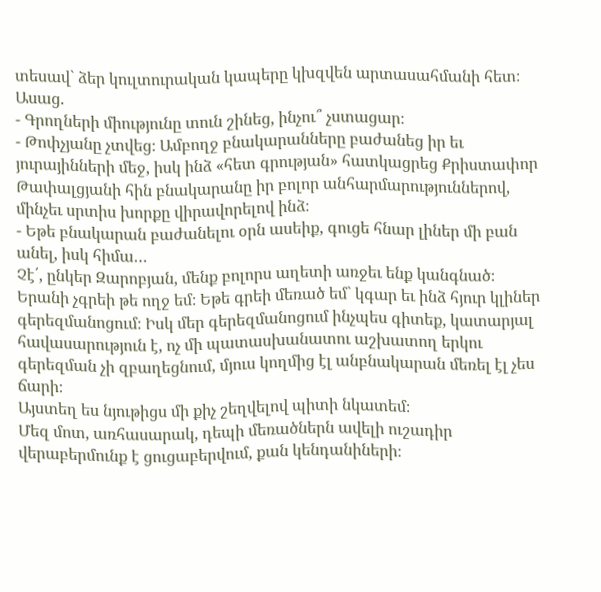տեսավ` ձեր կուլտուրական կապերը կխզվեն արտասահմանի հետ։
Ասաց.
- Գրողների միությունը տուն շինեց, ինչու՞ չստացար։
- Թոփչյանը չտվեց։ Ամբողջ բնակարանները բաժանեց իր եւ յուրայինների մեջ, իսկ ինձ «հետ գրության» հատկացրեց Քրիստափոր Թափալցյանի հին բնակարանը իր բոլոր անհարմարություններով, մինչեւ սրտիս խորքը վիրավորելով ինձ։
- Եթե բնակարան բաժանելու օրն ասեիք, գուցե հնար լիներ մի բան անել, իսկ հիմա…
Չէ՛, ընկեր Զարոբյան, մենք բոլորս աղետի առջեւ ենք կանգնած։
Երանի չգրեի թե ողջ եմ։ Եթե գրեի մեռած եմ` կգար եւ ինձ հյուր կլիներ գերեզմանոցում։ Իսկ մեր գերեզմանոցում ինչպես գիտեք, կատարյալ հավասարություն է, ոչ մի պատասխանատու աշխատող երկու գերեզման չի զբաղեցնում, մյուս կողմից էլ անբնակարան մեռել էլ չես ճարի։
Այստեղ ես նյութիցս մի քիչ շեղվելով պիտի նկատեմ։
Մեզ մոտ, առհասարակ, դեպի մեռածներն ավելի ուշադիր վերաբերմունք է ցուցաբերվում, քան կենդանիների։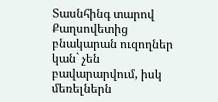Տասնհինգ տարով Քաղսովետից բնակարան ուզողներ կան` չեն բավարարվում, իսկ մեռելներն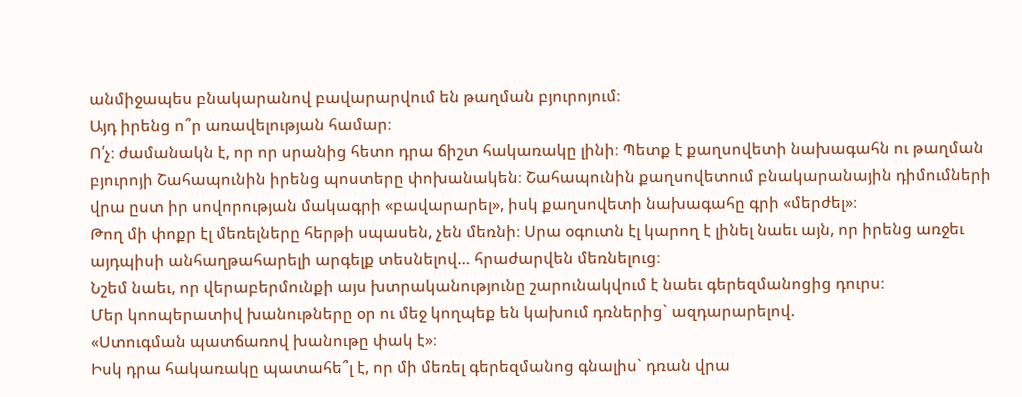անմիջապես բնակարանով բավարարվում են թաղման բյուրոյում։
Այդ իրենց ո՞ր առավելության համար։
Ո՛չ։ ժամանակն է, որ որ սրանից հետո դրա ճիշտ հակառակը լինի։ Պետք է քաղսովետի նախագահն ու թաղման բյուրոյի Շահապունին իրենց պոստերը փոխանակեն։ Շահապունին քաղսովետում բնակարանային դիմումների վրա ըստ իր սովորության մակագրի «բավարարել», իսկ քաղսովետի նախագահը գրի «մերժել»։
Թող մի փոքր էլ մեռելները հերթի սպասեն, չեն մեռնի։ Սրա օգուտն էլ կարող է լինել նաեւ այն, որ իրենց առջեւ այդպիսի անհաղթահարելի արգելք տեսնելով… հրաժարվեն մեռնելուց։
Նշեմ նաեւ, որ վերաբերմունքի այս խտրականությունը շարունակվում է նաեւ գերեզմանոցից դուրս։
Մեր կոոպերատիվ խանութները օր ու մեջ կողպեք են կախում դռներից` ազդարարելով.
«Ստուգման պատճառով խանութը փակ է»։
Իսկ դրա հակառակը պատահե՞լ է, որ մի մեռել գերեզմանոց գնալիս` դռան վրա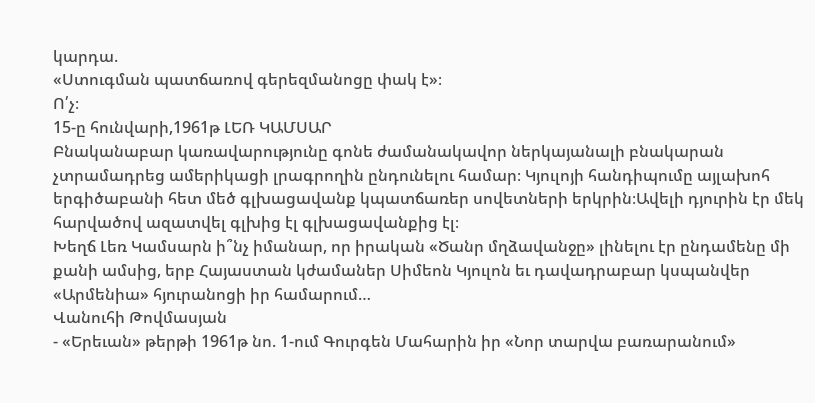կարդա.
«Ստուգման պատճառով գերեզմանոցը փակ է»։
Ո՛չ։
15-ը հունվարի,1961թ ԼԵՌ ԿԱՄՍԱՐ
Բնականաբար կառավարությունը գոնե ժամանակավոր ներկայանալի բնակարան չտրամադրեց ամերիկացի լրագրողին ընդունելու համար։ Կյուլոյի հանդիպումը այլախոհ երգիծաբանի հետ մեծ գլխացավանք կպատճառեր սովետների երկրին։Ավելի դյուրին էր մեկ հարվածով ազատվել գլխից էլ գլխացավանքից էլ։
Խեղճ Լեռ Կամսարն ի՞նչ իմանար, որ իրական «Ծանր մղձավանջը» լինելու էր ընդամենը մի քանի ամսից, երբ Հայաստան կժամաներ Սիմեոն Կյուլոն եւ դավադրաբար կսպանվեր «Արմենիա» հյուրանոցի իր համարում…
Վանուհի Թովմասյան
- «Երեւան» թերթի 1961թ նո. 1-ում Գուրգեն Մահարին իր «Նոր տարվա բառարանում»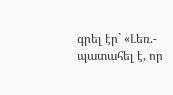գրել էր` «Լեռ.- պատահել է, որ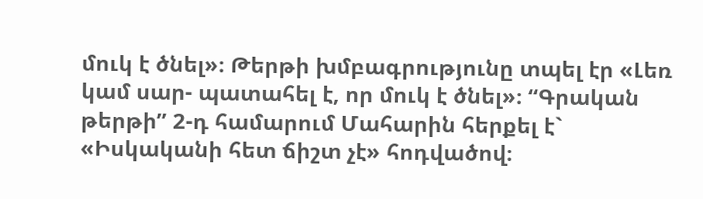մուկ է ծնել»։ Թերթի խմբագրությունը տպել էր «Լեռ կամ սար- պատահել է, որ մուկ է ծնել»։ “Գրական թերթի” 2-դ համարում Մահարին հերքել է` «Իսկականի հետ ճիշտ չէ» հոդվածով։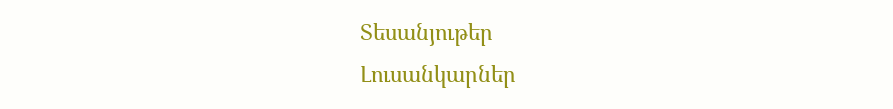Տեսանյութեր
Լուսանկարներ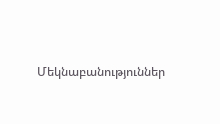Մեկնաբանություններ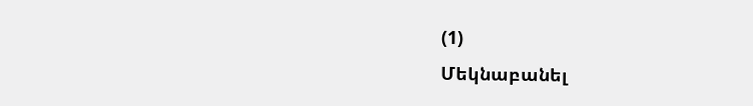(1)
Մեկնաբանել